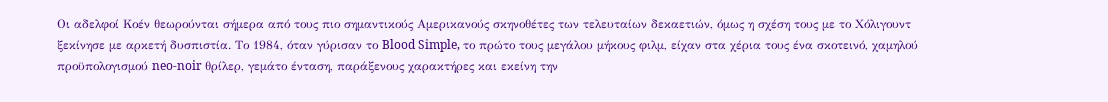Οι αδελφοί Κοέν θεωρούνται σήμερα από τους πιο σημαντικούς Αμερικανούς σκηνοθέτες των τελευταίων δεκαετιών, όμως η σχέση τους με το Χόλιγουντ ξεκίνησε με αρκετή δυσπιστία. Το 1984, όταν γύρισαν το Blood Simple, το πρώτο τους μεγάλου μήκους φιλμ, είχαν στα χέρια τους ένα σκοτεινό, χαμηλού προϋπολογισμού neo-noir θρίλερ, γεμάτο ένταση, παράξενους χαρακτήρες και εκείνη την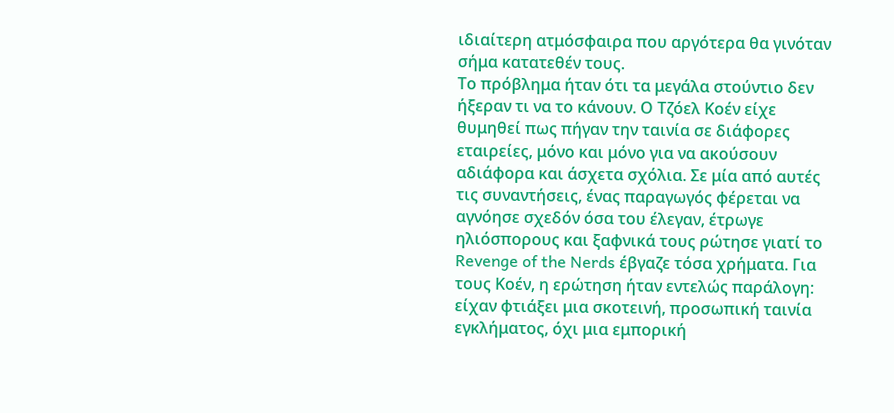ιδιαίτερη ατμόσφαιρα που αργότερα θα γινόταν σήμα κατατεθέν τους.
Το πρόβλημα ήταν ότι τα μεγάλα στούντιο δεν ήξεραν τι να το κάνουν. Ο Τζόελ Κοέν είχε θυμηθεί πως πήγαν την ταινία σε διάφορες εταιρείες, μόνο και μόνο για να ακούσουν αδιάφορα και άσχετα σχόλια. Σε μία από αυτές τις συναντήσεις, ένας παραγωγός φέρεται να αγνόησε σχεδόν όσα του έλεγαν, έτρωγε ηλιόσπορους και ξαφνικά τους ρώτησε γιατί το Revenge of the Nerds έβγαζε τόσα χρήματα. Για τους Κοέν, η ερώτηση ήταν εντελώς παράλογη: είχαν φτιάξει μια σκοτεινή, προσωπική ταινία εγκλήματος, όχι μια εμπορική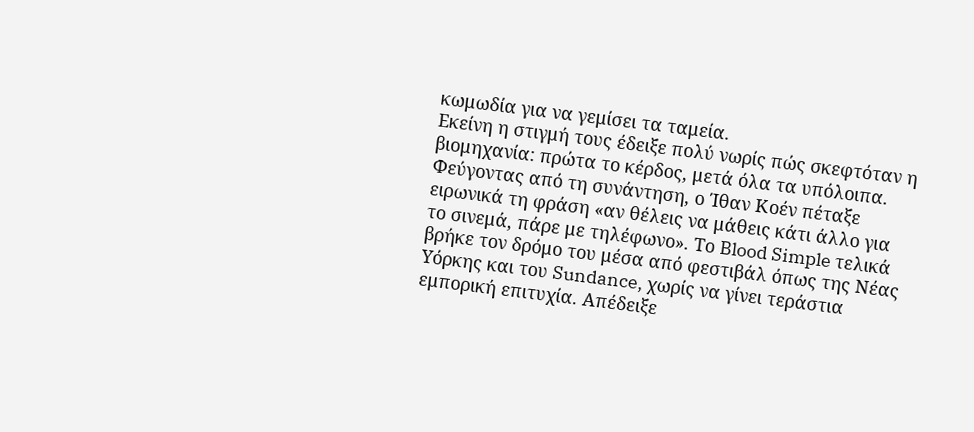κωμωδία για να γεμίσει τα ταμεία.
Εκείνη η στιγμή τους έδειξε πολύ νωρίς πώς σκεφτόταν η βιομηχανία: πρώτα το κέρδος, μετά όλα τα υπόλοιπα. Φεύγοντας από τη συνάντηση, ο Ίθαν Κοέν πέταξε ειρωνικά τη φράση «αν θέλεις να μάθεις κάτι άλλο για το σινεμά, πάρε με τηλέφωνο». Το Blood Simple τελικά βρήκε τον δρόμο του μέσα από φεστιβάλ όπως της Νέας Υόρκης και του Sundance, χωρίς να γίνει τεράστια εμπορική επιτυχία. Απέδειξε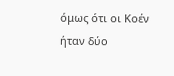όμως ότι οι Κοέν ήταν δύο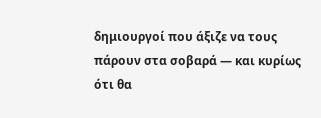δημιουργοί που άξιζε να τους πάρουν στα σοβαρά — και κυρίως ότι θα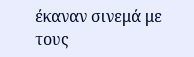έκαναν σινεμά με τους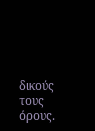δικούς τους όρους.